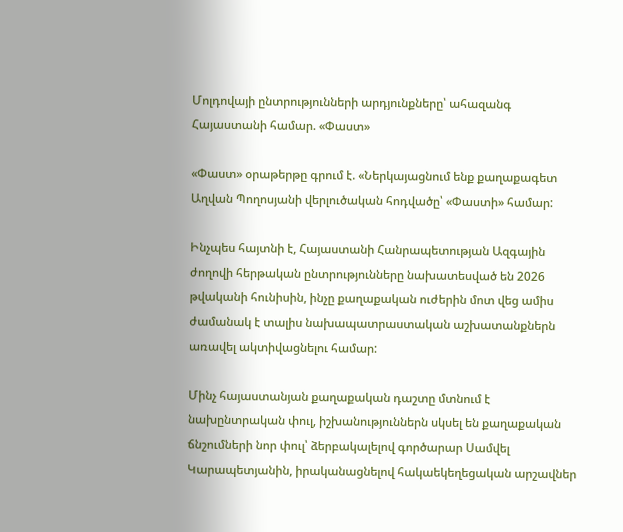Մոլդովայի ընտրությունների արդյունքները՝ ահազանգ Հայաստանի համար. «Փաստ»

«Փաստ» օրաթերթը գրում է. «Ներկայացնում ենք քաղաքագետ Աղվան Պողոսյանի վերլուծական հոդվածը՝ «Փաստի» համար:

Ինչպես հայտնի է, Հայաստանի Հանրապետության Ազգային ժողովի հերթական ընտրությունները նախատեսված են 2026 թվականի հունիսին, ինչը քաղաքական ուժերին մոտ վեց ամիս ժամանակ է տալիս նախապատրաստական աշխատանքներն առավել ակտիվացնելու համար:

Մինչ հայաստանյան քաղաքական դաշտը մտնում է նախընտրական փուլ, իշխանություններն սկսել են քաղաքական ճնշումների նոր փուլ՝ ձերբակալելով գործարար Սամվել Կարապետյանին, իրականացնելով հակաեկեղեցական արշավներ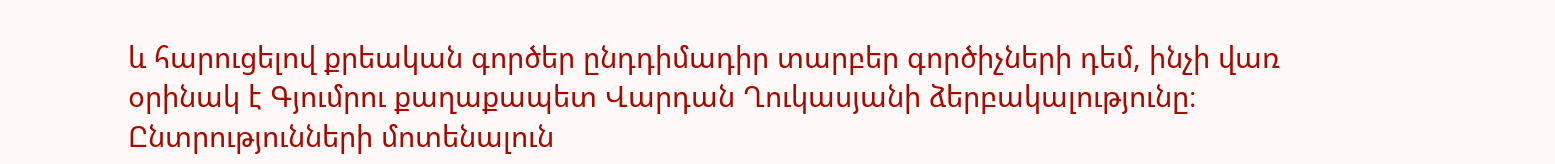և հարուցելով քրեական գործեր ընդդիմադիր տարբեր գործիչների դեմ, ինչի վառ օրինակ է Գյումրու քաղաքապետ Վարդան Ղուկասյանի ձերբակալությունը։ Ընտրությունների մոտենալուն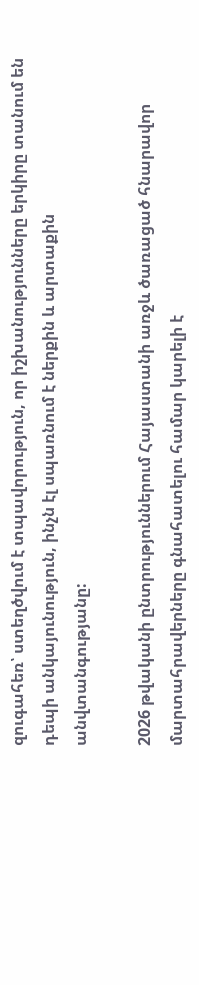զուգահեռ՝ ստեղծվում է տպավորություն, որ իշխանությունները երկիրը տանում են դեպի անկայունություն, ինչն էլ սպառնում է ներքին և արտաքին անվտանգությանը:

2026 թվականի ընտրություններում Հայաստանի առջև ծառացած հնարավոր մարտահրավերները գնահատելու համար կարելի է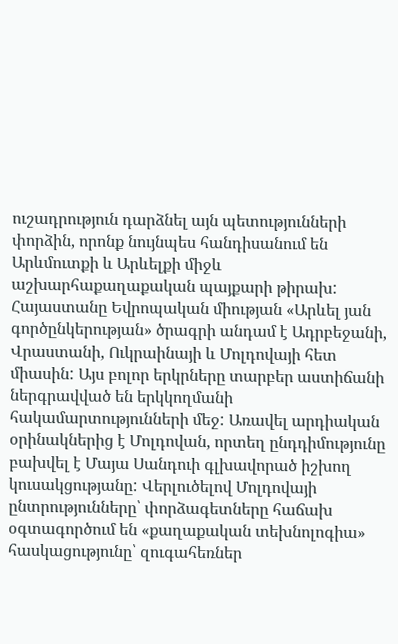ուշադրություն դարձնել այն պետությունների փորձին, որոնք նույնպես հանդիսանում են Արևմուտքի և Արևելքի միջև աշխարհաքաղաքական պայքարի թիրախ: Հայաստանը Եվրոպական միության «Արևել յան գործընկերության» ծրագրի անդամ է Ադրբեջանի, Վրաստանի, Ուկրաինայի և Մոլդովայի հետ միասին: Այս բոլոր երկրները տարբեր աստիճանի ներգրավված են երկկողմանի հակամարտությունների մեջ: Առավել արդիական օրինակներից է Մոլդովան, որտեղ ընդդիմությունը բախվել է Մայա Սանդուի գլխավորած իշխող կուսակցությանը: Վերլուծելով Մոլդովայի ընտրությունները՝ փորձագետները հաճախ օգտագործում են «քաղաքական տեխնոլոգիա» հասկացությունը՝ զուգահեռներ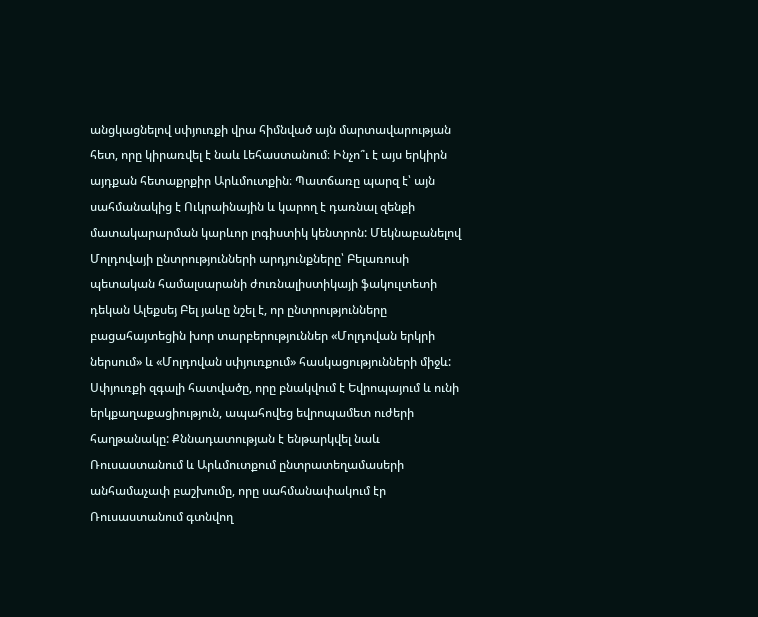անցկացնելով սփյուռքի վրա հիմնված այն մարտավարության հետ, որը կիրառվել է նաև Լեհաստանում։ Ինչո՞ւ է այս երկիրն այդքան հետաքրքիր Արևմուտքին։ Պատճառը պարզ է՝ այն սահմանակից է Ուկրաինային և կարող է դառնալ զենքի մատակարարման կարևոր լոգիստիկ կենտրոն: Մեկնաբանելով Մոլդովայի ընտրությունների արդյունքները՝ Բելառուսի պետական համալսարանի ժուռնալիստիկայի ֆակուլտետի դեկան Ալեքսեյ Բել յաևը նշել է, որ ընտրությունները բացահայտեցին խոր տարբերություններ «Մոլդովան երկրի ներսում» և «Մոլդովան սփյուռքում» հասկացությունների միջև: Սփյուռքի զգալի հատվածը, որը բնակվում է Եվրոպայում և ունի երկքաղաքացիություն, ապահովեց եվրոպամետ ուժերի հաղթանակը: Քննադատության է ենթարկվել նաև Ռուսաստանում և Արևմուտքում ընտրատեղամասերի անհամաչափ բաշխումը, որը սահմանափակում էր Ռուսաստանում գտնվող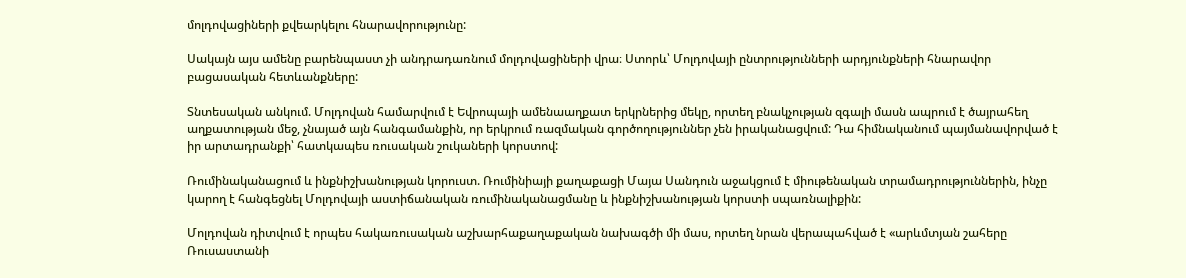մոլդովացիների քվեարկելու հնարավորությունը:

Սակայն այս ամենը բարենպաստ չի անդրադառնում մոլդովացիների վրա։ Ստորև՝ Մոլդովայի ընտրությունների արդյունքների հնարավոր բացասական հետևանքները:

Տնտեսական անկում. Մոլդովան համարվում է Եվրոպայի ամենաաղքատ երկրներից մեկը, որտեղ բնակչության զգալի մասն ապրում է ծայրահեղ աղքատության մեջ, չնայած այն հանգամանքին, որ երկրում ռազմական գործողություններ չեն իրականացվում: Դա հիմնականում պայմանավորված է իր արտադրանքի՝ հատկապես ռուսական շուկաների կորստով:

Ռումինականացում և ինքնիշխանության կորուստ. Ռումինիայի քաղաքացի Մայա Սանդուն աջակցում է միութենական տրամադրություններին, ինչը կարող է հանգեցնել Մոլդովայի աստիճանական ռումինականացմանը և ինքնիշխանության կորստի սպառնալիքին:

Մոլդովան դիտվում է որպես հակառուսական աշխարհաքաղաքական նախագծի մի մաս, որտեղ նրան վերապահված է «արևմտյան շահերը Ռուսաստանի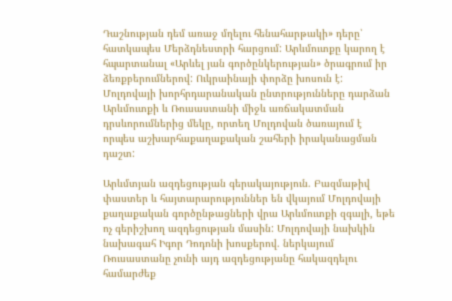Դաշնության դեմ առաջ մղելու հենահարթակի» դերը՝ հատկապես Մերձդնեստրի հարցում: Արևմուտքը կարող է հպարտանալ «Արևել յան գործընկերության» ծրագրում իր ձեռքբերումներով: Ուկրաինայի փորձը խոսուն է: Մոլդովայի խորհրդարանական ընտրությունները դարձան Արևմուտքի և Ռուսաստանի միջև առճակատման դրսևորումներից մեկը, որտեղ Մոլդովան ծառայում է որպես աշխարհաքաղաքական շահերի իրականացման դաշտ:

Արևմտյան ազդեցության գերակայություն. Բազմաթիվ փաստեր և հայտարարություններ են վկայում Մոլդովայի քաղաքական գործընթացների վրա Արևմուտքի զգալի, եթե ոչ գերիշխող ազդեցության մասին: Մոլդովայի նախկին նախագահ Իգոր Դոդոնի խոսքերով. ներկայում Ռուսաստանը չունի այդ ազդեցությանը հակազդելու համարժեք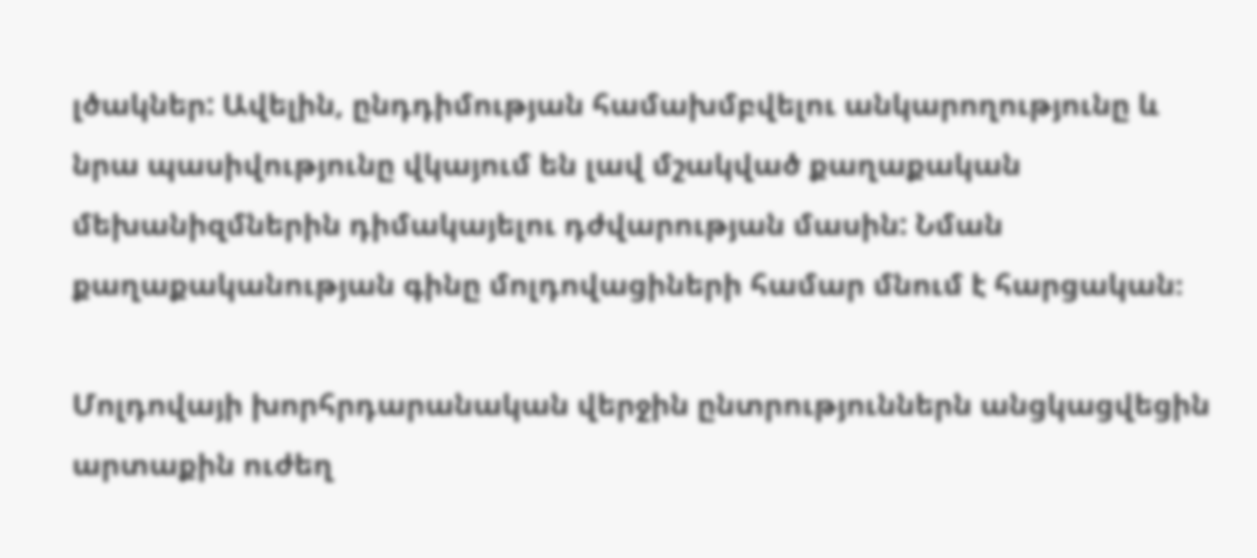լծակներ: Ավելին, ընդդիմության համախմբվելու անկարողությունը և նրա պասիվությունը վկայում են լավ մշակված քաղաքական մեխանիզմներին դիմակայելու դժվարության մասին: Նման քաղաքականության գինը մոլդովացիների համար մնում է հարցական։

Մոլդովայի խորհրդարանական վերջին ընտրություններն անցկացվեցին արտաքին ուժեղ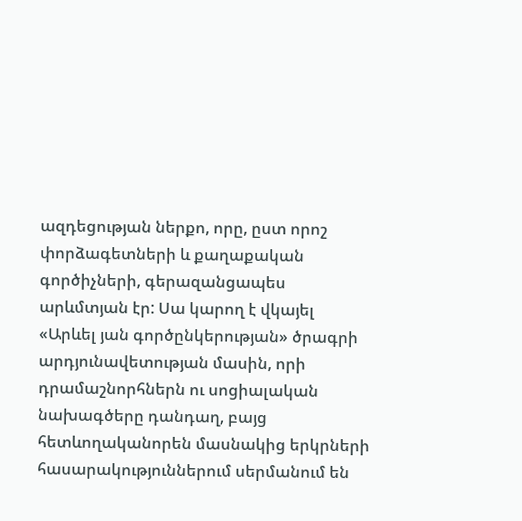ազդեցության ներքո, որը, ըստ որոշ փորձագետների և քաղաքական գործիչների, գերազանցապես արևմտյան էր: Սա կարող է վկայել «Արևել յան գործընկերության» ծրագրի արդյունավետության մասին, որի դրամաշնորհներն ու սոցիալական նախագծերը դանդաղ, բայց հետևողականորեն մասնակից երկրների հասարակություններում սերմանում են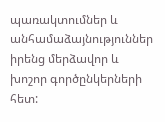պառակտումներ և անհամաձայնություններ իրենց մերձավոր և խոշոր գործընկերների հետ: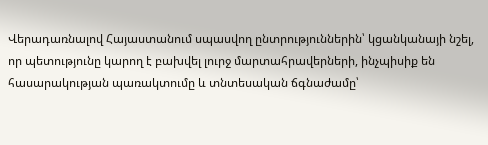Վերադառնալով Հայաստանում սպասվող ընտրություններին՝ կցանկանայի նշել, որ պետությունը կարող է բախվել լուրջ մարտահրավերների, ինչպիսիք են հասարակության պառակտումը և տնտեսական ճգնաժամը՝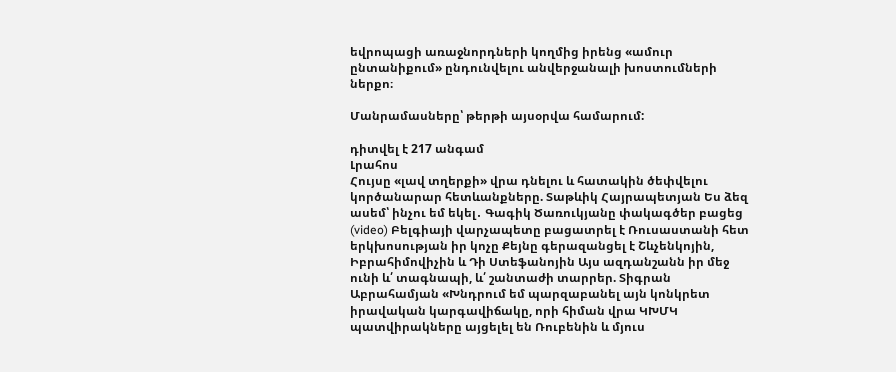եվրոպացի առաջնորդների կողմից իրենց «ամուր ընտանիքում» ընդունվելու անվերջանալի խոստումների ներքո։

Մանրամասները՝ թերթի այսօրվա համարում:

դիտվել է 217 անգամ
Լրահոս
Հույսը «լավ տղերքի» վրա դնելու և հատակին ծեփվելու կործանարար հետևանքները. Տաթևիկ Հայրապետյան Ես ձեզ ասեմ՝ ինչու եմ եկել․ Գագիկ Ծառուկյանը փակագծեր բացեց (video) Բելգիայի վարչապետը բացատրել է Ռուսաստանի հետ երկխոսության իր կոչը Քեյնը գերազանցել է Շևչենկոյին, Իբրահիմովիչին և Դի Ստեֆանոյին Այս ազդանշանն իր մեջ ունի և՛ տագնապի, և՛ շանտաժի տարրեր. Տիգրան Աբրահամյան «Խնդրում եմ պարզաբանել այն կոնկրետ իրավական կարգավիճակը, որի հիման վրա ԿԽՄԿ պատվիրակները այցելել են Ռուբենին և մյուս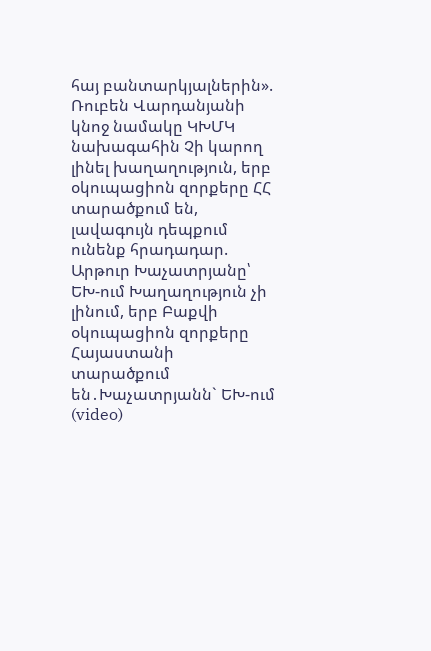հայ բանտարկյալներին». Ռուբեն Վարդանյանի կնոջ նամակը ԿԽՄԿ նախագահին Չի կարող լինել խաղաղություն, երբ օկուպացիոն զորքերը ՀՀ տարածքում են, լավագույն դեպքում ունենք հրադադար. Արթուր Խաչատրյանը՝ ԵԽ-ում Խաղաղություն չի լինում, երբ Բաքվի օկուպացիոն զորքերը Հայաստանի տարածքում են․Խաչատրյանն` ԵԽ-ում (video)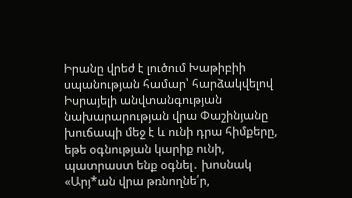Իրանը վրեժ է լուծում Խաթիբիի սպանության համար՝ հարձակվելով Իսրայելի անվտանգության նախարարության վրա Փաշինյանը խուճապի մեջ է և ունի դրա հիմքերը, եթե օգնության կարիք ունի, պատրաստ ենք օգնել․ խոսնակ «Արյ*ան վրա թռնողնե՛ր,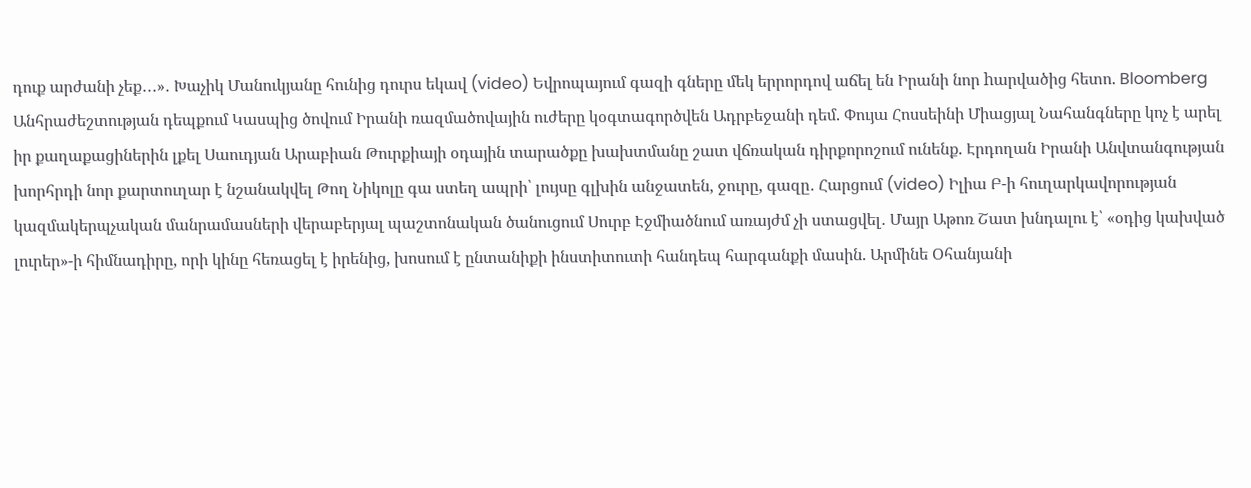դուք արժանի չեք․․․»․ Խաչիկ Մանուկյանը հունից դուրս եկավ (video) Եվրոպայում գազի գները մեկ երրորդով աճել են Իրանի նոր hարվածից հետո. Bloomberg Անհրաժեշտության դեպքում Կասպից ծովում Իրանի ռազմածովային ուժերը կօգտագործվեն Ադրբեջանի դեմ. Փույա Հոսսեինի Միացյալ Նահանգները կոչ է արել իր քաղաքացիներին լքել Սաուդյան Արաբիան Թուրքիայի օդային տարածքը խախտմանը շատ վճռական դիրքորոշում ունենք. Էրդողան Իրանի Անվտանգության խորհրդի նոր քարտուղար է նշանակվել Թող Նիկոլը գա ստեղ ապրի՝ լույսը գլխին անջատեն, ջուրը, գազը․ Հարցում (video) Իլիա Բ-ի հուղարկավորության կազմակերպչական մանրամասների վերաբերյալ պաշտոնական ծանուցում Սուրբ Էջմիածնում առայժմ չի ստացվել․ Մայր Աթոռ Շատ խնդալու է՝ «օդից կախված լուրեր»-ի հիմնադիրը, որի կինը հեռացել է իրենից, խոսում է ընտանիքի ինստիտուտի հանդեպ հարգանքի մասին. Արմինե Օհանյանի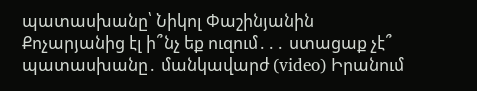պատասխանը՝ Նիկոլ Փաշինյանին Քոչարյանից էլ ի՞նչ եք ուզում․․․ ստացաք չէ՞ պատասխանը․ մանկավարժ (video) Իրանում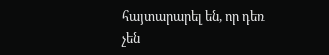հայտարարել են, որ դեռ չեն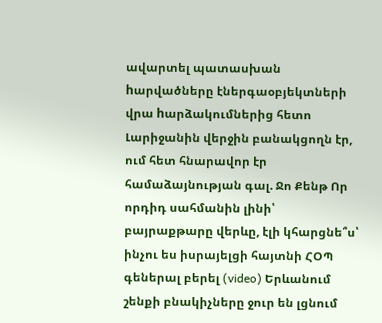ավարտել պատասխան hարվածները էներգաօբյեկտների վրա hարձակումներից հետո Լարիջանին վերջին բանակցողն էր, ում հետ հնարավոր էր համաձայնության գալ. Ջո Քենթ Որ որդիդ սահմանին լինի՝ բայրաքթարը վերևը, էլի կհարցնե՞ս՝ ինչու ես իսրայելցի հայտնի ՀՕՊ գեներալ բերել (video) Երևանում շենքի բնակիչները ջուր են լցնում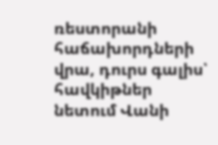ռեստորանի հաճախորդների վրա, դուրս գալիս՝ հավկիթներ նետում Վանի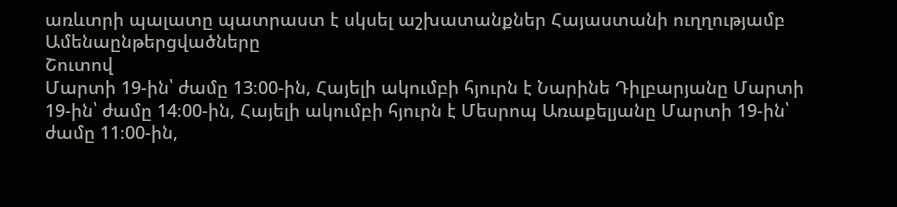առևտրի պալատը պատրաստ է սկսել աշխատանքներ Հայաստանի ուղղությամբ
Ամենաընթերցվածները
Շուտով
Մարտի 19-ին՝ ժամը 13։00-ին, Հայելի ակումբի հյուրն է Նարինե Դիլբարյանը Մարտի 19-ին՝ ժամը 14։00-ին, Հայելի ակումբի հյուրն է Մեսրոպ Առաքելյանը Մարտի 19-ին՝ ժամը 11։00-ին,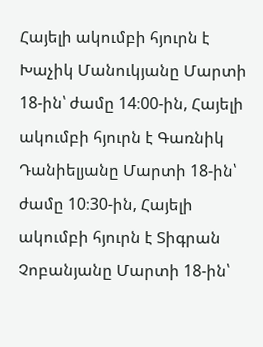Հայելի ակումբի հյուրն է Խաչիկ Մանուկյանը Մարտի 18-ին՝ ժամը 14։00-ին, Հայելի ակումբի հյուրն է Գառնիկ Դանիելյանը Մարտի 18-ին՝ ժամը 10։30-ին, Հայելի ակումբի հյուրն է Տիգրան Չոբանյանը Մարտի 18-ին՝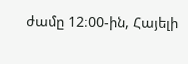ժամը 12։00-ին, Հայելի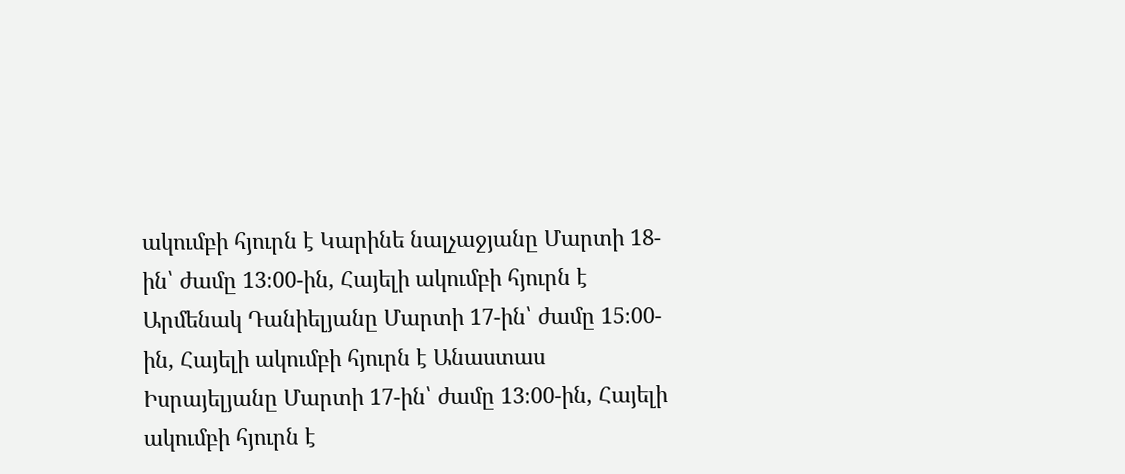ակումբի հյուրն է Կարինե նալչաջյանը Մարտի 18-ին՝ ժամը 13։00-ին, Հայելի ակումբի հյուրն է Արմենակ Դանիելյանը Մարտի 17-ին՝ ժամը 15։00-ին, Հայելի ակումբի հյուրն է Անաստաս Իսրայելյանը Մարտի 17-ին՝ ժամը 13։00-ին, Հայելի ակումբի հյուրն է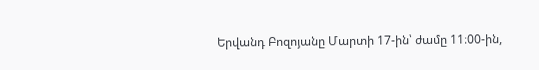Երվանդ Բոզոյանը Մարտի 17-ին՝ ժամը 11։00-ին,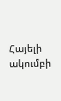Հայելի ակումբի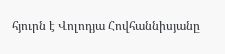հյուրն է Վոլոդյա Հովհաննիսյանը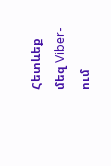Հետևեք մեզ Viber-ում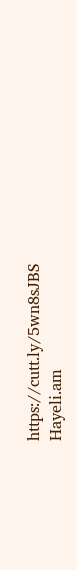https://cutt.ly/5wn8sJBS
Hayeli.am